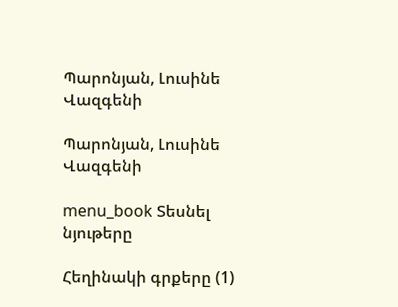Պարոնյան, Լուսինե Վազգենի

Պարոնյան, Լուսինե Վազգենի

menu_book Տեսնել նյութերը

Հեղինակի գրքերը (1)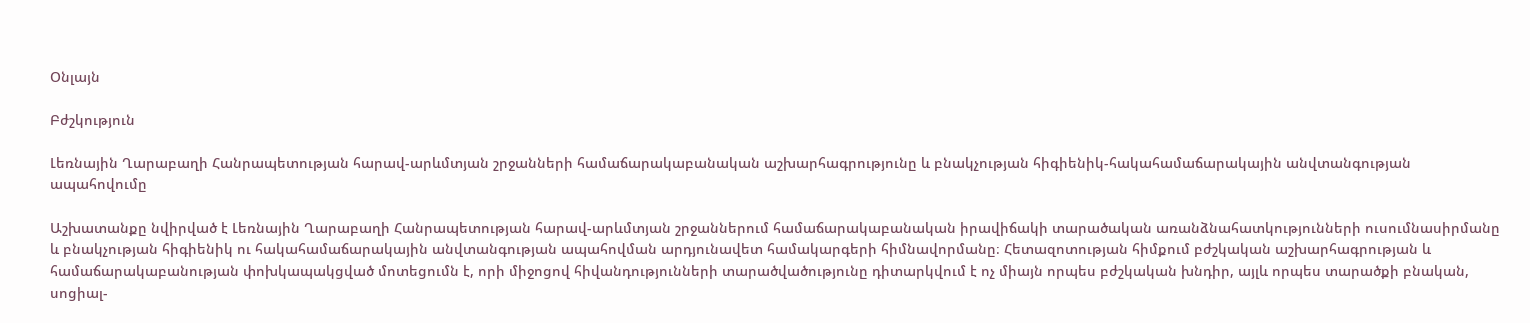Օնլայն

Բժշկություն

Լեռնային Ղարաբաղի Հանրապետության հարավ-արևմտյան շրջանների համաճարակաբանական աշխարհագրությունը և բնակչության հիգիենիկ-հակահամաճարակային անվտանգության ապահովումը

Աշխատանքը նվիրված է Լեռնային Ղարաբաղի Հանրապետության հարավ-արևմտյան շրջաններում համաճարակաբանական իրավիճակի տարածական առանձնահատկությունների ուսումնասիրմանը և բնակչության հիգիենիկ ու հակահամաճարակային անվտանգության ապահովման արդյունավետ համակարգերի հիմնավորմանը։ Հետազոտության հիմքում բժշկական աշխարհագրության և համաճարակաբանության փոխկապակցված մոտեցումն է, որի միջոցով հիվանդությունների տարածվածությունը դիտարկվում է ոչ միայն որպես բժշկական խնդիր, այլև որպես տարածքի բնական, սոցիալ-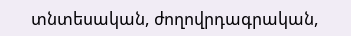տնտեսական, ժողովրդագրական,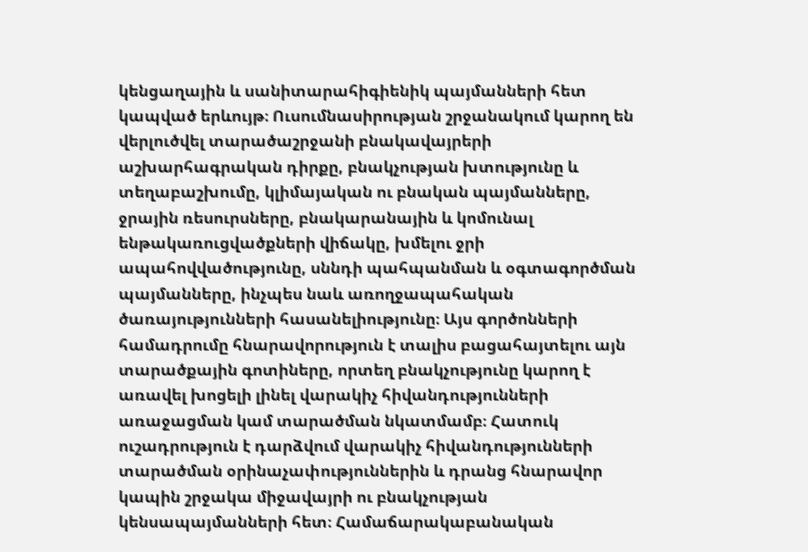կենցաղային և սանիտարահիգիենիկ պայմանների հետ կապված երևույթ։ Ուսումնասիրության շրջանակում կարող են վերլուծվել տարածաշրջանի բնակավայրերի աշխարհագրական դիրքը, բնակչության խտությունը և տեղաբաշխումը, կլիմայական ու բնական պայմանները, ջրային ռեսուրսները, բնակարանային և կոմունալ ենթակառուցվածքների վիճակը, խմելու ջրի ապահովվածությունը, սննդի պահպանման և օգտագործման պայմանները, ինչպես նաև առողջապահական ծառայությունների հասանելիությունը։ Այս գործոնների համադրումը հնարավորություն է տալիս բացահայտելու այն տարածքային գոտիները, որտեղ բնակչությունը կարող է առավել խոցելի լինել վարակիչ հիվանդությունների առաջացման կամ տարածման նկատմամբ։ Հատուկ ուշադրություն է դարձվում վարակիչ հիվանդությունների տարածման օրինաչափություններին և դրանց հնարավոր կապին շրջակա միջավայրի ու բնակչության կենսապայմանների հետ։ Համաճարակաբանական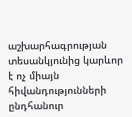աշխարհագրության տեսանկյունից կարևոր է ոչ միայն հիվանդությունների ընդհանուր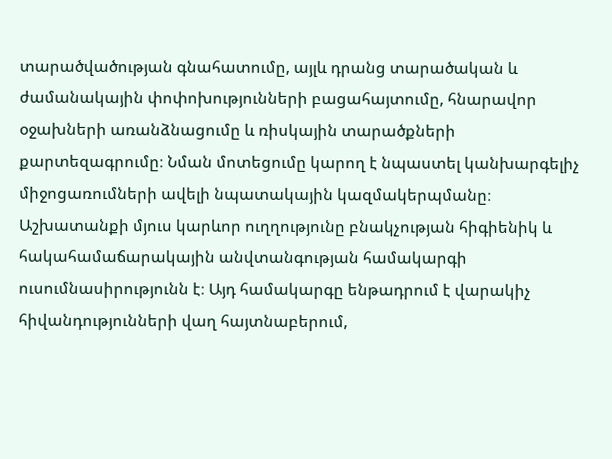տարածվածության գնահատումը, այլև դրանց տարածական և ժամանակային փոփոխությունների բացահայտումը, հնարավոր օջախների առանձնացումը և ռիսկային տարածքների քարտեզագրումը։ Նման մոտեցումը կարող է նպաստել կանխարգելիչ միջոցառումների ավելի նպատակային կազմակերպմանը։ Աշխատանքի մյուս կարևոր ուղղությունը բնակչության հիգիենիկ և հակահամաճարակային անվտանգության համակարգի ուսումնասիրությունն է։ Այդ համակարգը ենթադրում է վարակիչ հիվանդությունների վաղ հայտնաբերում,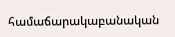համաճարակաբանական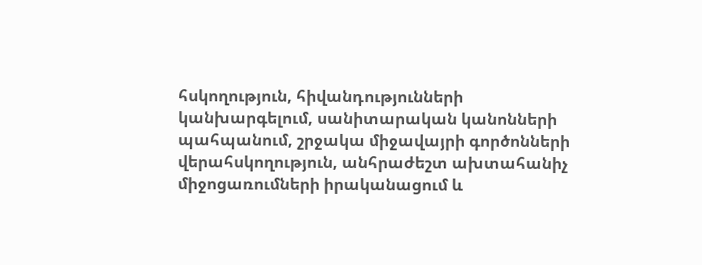հսկողություն, հիվանդությունների կանխարգելում, սանիտարական կանոնների պահպանում, շրջակա միջավայրի գործոնների վերահսկողություն, անհրաժեշտ ախտահանիչ միջոցառումների իրականացում և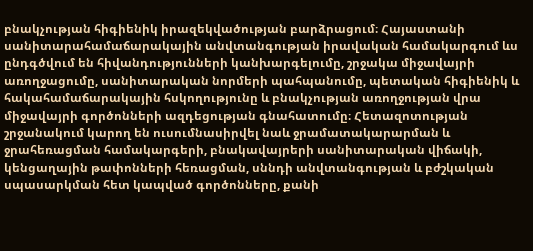բնակչության հիգիենիկ իրազեկվածության բարձրացում։ Հայաստանի սանիտարահամաճարակային անվտանգության իրավական համակարգում ևս ընդգծվում են հիվանդությունների կանխարգելումը, շրջակա միջավայրի առողջացումը, սանիտարական նորմերի պահպանումը, պետական հիգիենիկ և հակահամաճարակային հսկողությունը և բնակչության առողջության վրա միջավայրի գործոնների ազդեցության գնահատումը։ Հետազոտության շրջանակում կարող են ուսումնասիրվել նաև ջրամատակարարման և ջրահեռացման համակարգերի, բնակավայրերի սանիտարական վիճակի, կենցաղային թափոնների հեռացման, սննդի անվտանգության և բժշկական սպասարկման հետ կապված գործոնները, քանի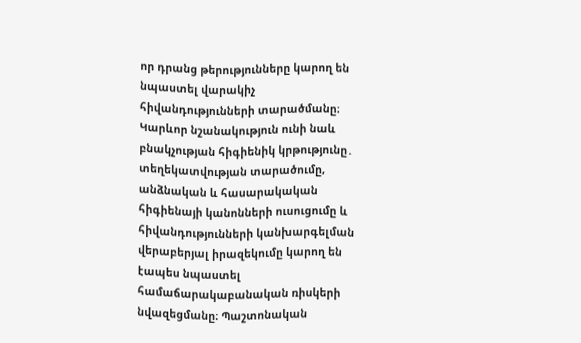որ դրանց թերությունները կարող են նպաստել վարակիչ հիվանդությունների տարածմանը։ Կարևոր նշանակություն ունի նաև բնակչության հիգիենիկ կրթությունը․ տեղեկատվության տարածումը, անձնական և հասարակական հիգիենայի կանոնների ուսուցումը և հիվանդությունների կանխարգելման վերաբերյալ իրազեկումը կարող են էապես նպաստել համաճարակաբանական ռիսկերի նվազեցմանը։ Պաշտոնական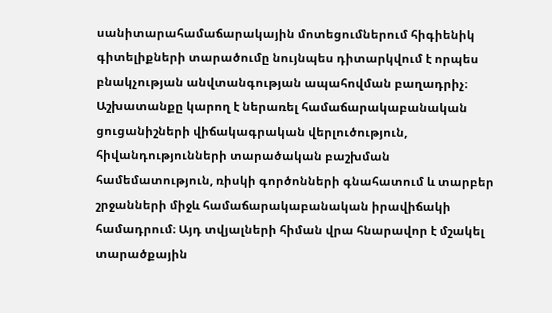սանիտարահամաճարակային մոտեցումներում հիգիենիկ գիտելիքների տարածումը նույնպես դիտարկվում է որպես բնակչության անվտանգության ապահովման բաղադրիչ։ Աշխատանքը կարող է ներառել համաճարակաբանական ցուցանիշների վիճակագրական վերլուծություն, հիվանդությունների տարածական բաշխման համեմատություն, ռիսկի գործոնների գնահատում և տարբեր շրջանների միջև համաճարակաբանական իրավիճակի համադրում։ Այդ տվյալների հիման վրա հնարավոր է մշակել տարածքային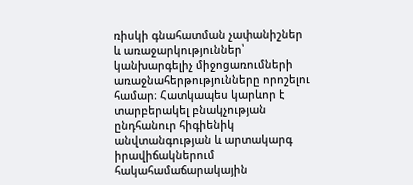ռիսկի գնահատման չափանիշներ և առաջարկություններ՝ կանխարգելիչ միջոցառումների առաջնահերթությունները որոշելու համար։ Հատկապես կարևոր է տարբերակել բնակչության ընդհանուր հիգիենիկ անվտանգության և արտակարգ իրավիճակներում հակահամաճարակային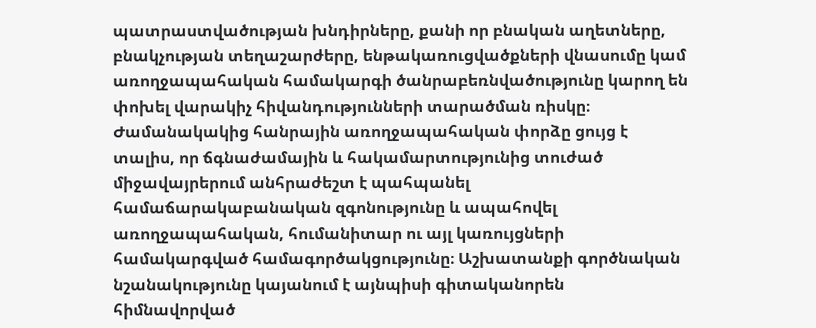պատրաստվածության խնդիրները, քանի որ բնական աղետները, բնակչության տեղաշարժերը, ենթակառուցվածքների վնասումը կամ առողջապահական համակարգի ծանրաբեռնվածությունը կարող են փոխել վարակիչ հիվանդությունների տարածման ռիսկը։ Ժամանակակից հանրային առողջապահական փորձը ցույց է տալիս, որ ճգնաժամային և հակամարտությունից տուժած միջավայրերում անհրաժեշտ է պահպանել համաճարակաբանական զգոնությունը և ապահովել առողջապահական, հումանիտար ու այլ կառույցների համակարգված համագործակցությունը։ Աշխատանքի գործնական նշանակությունը կայանում է այնպիսի գիտականորեն հիմնավորված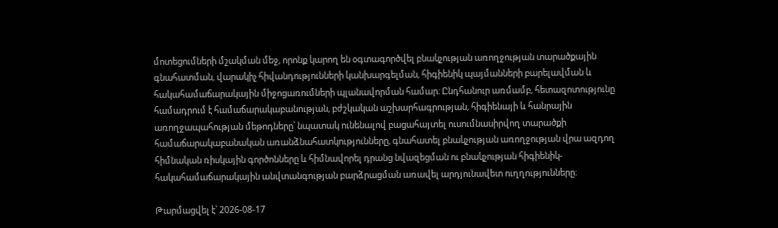մոտեցումների մշակման մեջ, որոնք կարող են օգտագործվել բնակչության առողջության տարածքային գնահատման, վարակիչ հիվանդությունների կանխարգելման, հիգիենիկ պայմանների բարելավման և հակահամաճարակային միջոցառումների պլանավորման համար։ Ընդհանուր առմամբ, հետազոտությունը համադրում է համաճարակաբանության, բժշկական աշխարհագրության, հիգիենայի և հանրային առողջապահության մեթոդները՝ նպատակ ունենալով բացահայտել ուսումնասիրվող տարածքի համաճարակաբանական առանձնահատկությունները, գնահատել բնակչության առողջության վրա ազդող հիմնական ռիսկային գործոնները և հիմնավորել դրանց նվազեցման ու բնակչության հիգիենիկ-հակահամաճարակային անվտանգության բարձրացման առավել արդյունավետ ուղղությունները։

Թարմացվել է՝ 2026-08-17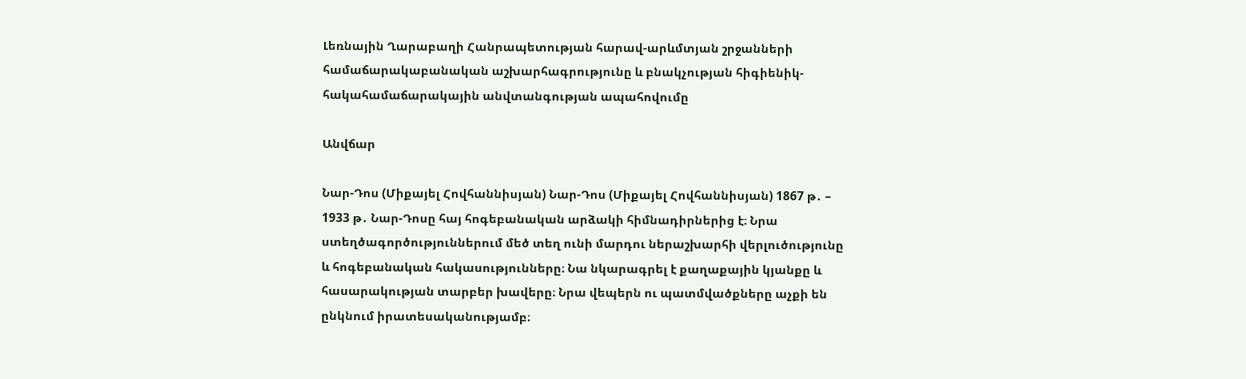Լեռնային Ղարաբաղի Հանրապետության հարավ-արևմտյան շրջանների համաճարակաբանական աշխարհագրությունը և բնակչության հիգիենիկ-հակահամաճարակային անվտանգության ապահովումը

Անվճար

Նար-Դոս (Միքայել Հովհաննիսյան) Նար-Դոս (Միքայել Հովհաննիսյան) 1867 թ․ – 1933 թ․ Նար-Դոսը հայ հոգեբանական արձակի հիմնադիրներից է։ Նրա ստեղծագործություններում մեծ տեղ ունի մարդու ներաշխարհի վերլուծությունը և հոգեբանական հակասությունները։ Նա նկարագրել է քաղաքային կյանքը և հասարակության տարբեր խավերը։ Նրա վեպերն ու պատմվածքները աչքի են ընկնում իրատեսականությամբ։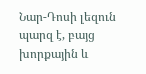Նար-Դոսի լեզուն պարզ է, բայց խորքային և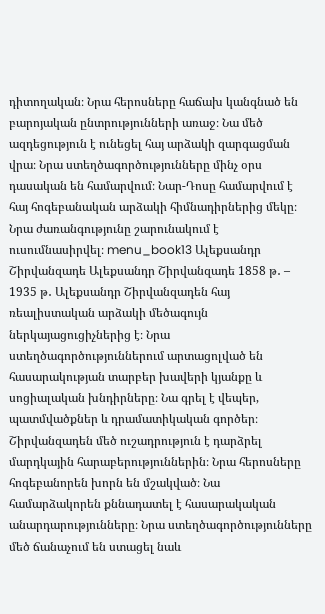դիտողական։ Նրա հերոսները հաճախ կանգնած են բարոյական ընտրությունների առաջ։ Նա մեծ ազդեցություն է ունեցել հայ արձակի զարգացման վրա։ Նրա ստեղծագործությունները մինչ օրս դասական են համարվում։ Նար-Դոսը համարվում է հայ հոգեբանական արձակի հիմնադիրներից մեկը։ Նրա ժառանգությունը շարունակում է ուսումնասիրվել։ menu_book13 Ալեքսանդր Շիրվանզադե Ալեքսանդր Շիրվանզադե 1858 թ․ – 1935 թ․ Ալեքսանդր Շիրվանզադեն հայ ռեալիստական արձակի մեծագույն ներկայացուցիչներից է։ Նրա ստեղծագործություններում արտացոլված են հասարակության տարբեր խավերի կյանքը և սոցիալական խնդիրները։ Նա գրել է վեպեր, պատմվածքներ և դրամատիկական գործեր։ Շիրվանզադեն մեծ ուշադրություն է դարձրել մարդկային հարաբերություններին։ Նրա հերոսները հոգեբանորեն խորն են մշակված։ Նա համարձակորեն քննադատել է հասարակական անարդարությունները։ Նրա ստեղծագործությունները մեծ ճանաչում են ստացել նաև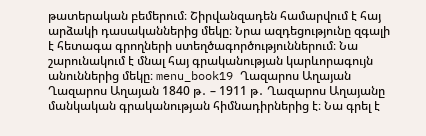թատերական բեմերում։ Շիրվանզադեն համարվում է հայ արձակի դասականներից մեկը։ Նրա ազդեցությունը զգալի է հետագա գրողների ստեղծագործություններում։ Նա շարունակում է մնալ հայ գրականության կարևորագույն անուններից մեկը։ menu_book19 Ղազարոս Աղայան Ղազարոս Աղայան 1840 թ․ – 1911 թ․ Ղազարոս Աղայանը մանկական գրականության հիմնադիրներից է։ Նա գրել է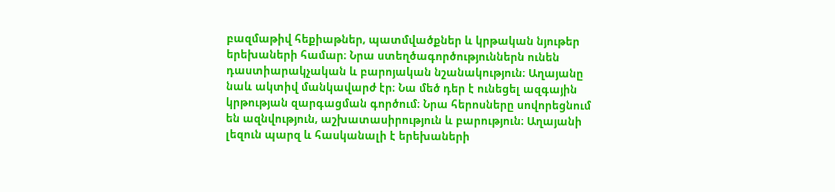բազմաթիվ հեքիաթներ, պատմվածքներ և կրթական նյութեր երեխաների համար։ Նրա ստեղծագործություններն ունեն դաստիարակչական և բարոյական նշանակություն։ Աղայանը նաև ակտիվ մանկավարժ էր։ Նա մեծ դեր է ունեցել ազգային կրթության զարգացման գործում։ Նրա հերոսները սովորեցնում են ազնվություն, աշխատասիրություն և բարություն։ Աղայանի լեզուն պարզ և հասկանալի է երեխաների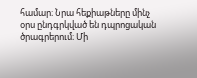համար։ Նրա հեքիաթները մինչ օրս ընդգրկված են դպրոցական ծրագրերում։ Մի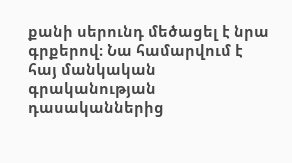քանի սերունդ մեծացել է նրա գրքերով։ Նա համարվում է հայ մանկական գրականության դասականներից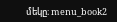մեկը։ menu_book2